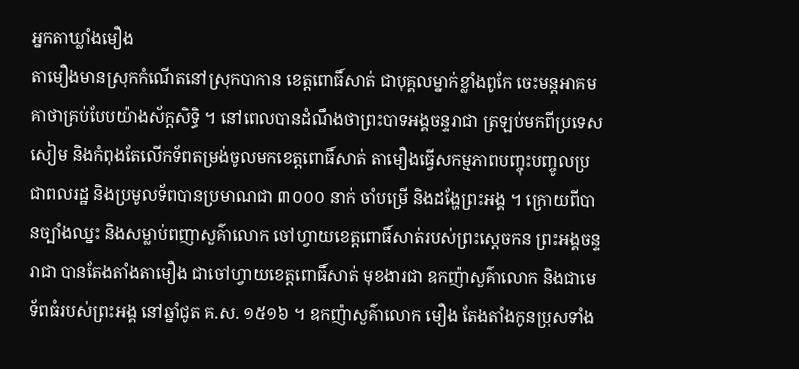អ្នកតាឃ្លាំងមឿង
តាមឿងមានស្រុកកំណើតនៅស្រុកបាកាន ខេត្តពោធិ៍សាត់ ជាបុគ្គលម្នាក់ខ្លាំងពូកែ ចេះមន្តអាគមគាថាគ្រប់បែបយ៉ាងស័ក្តសិទ្ធិ ។ នៅពេលបានដំណឹងថាព្រះបាទអង្គចន្ទរាជា ត្រឡប់មកពីប្រទេសសៀម និងកំពុងតែលើកទ័ពតម្រង់ចូលមកខេត្តពោធិ៍សាត់ តាមឿងធ្វើសកម្មភាពបញ្ចុះបញ្ចូលប្រជាពលរដ្ឋ និងប្រមូលទ័ពបានប្រមាណជា ៣០០០ នាក់ ចាំបម្រើ និងដង្ហែព្រះអង្គ ។ ក្រោយពីបានច្បាំងឈ្នះ និងសម្លាប់ពញាសួគ៌ាលោក ចៅហ្វាយខេត្តពោធិ៍សាត់របស់ព្រះស្ដេចកន ព្រះអង្គចន្ទរាជា បានតែងតាំងតាមឿង ជាចៅហ្វាយខេត្តពោធិ៍សាត់ មុខងារជា ឧកញ៉ាសួគ៌ាលោក និងជាមេទ័ពធំរបស់ព្រះអង្គ នៅឆ្នាំជូត គ.ស. ១៥១៦ ។ ឧកញ៉ាសួគ៌ាលោក មឿង តែងតាំងកូនប្រុសទាំង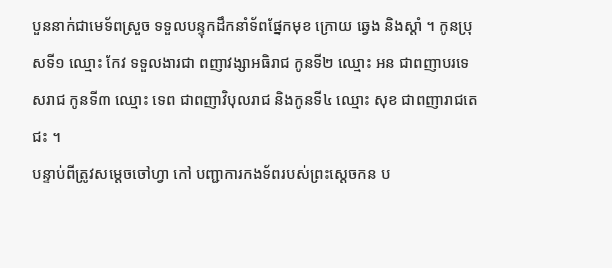បួននាក់ជាមេទ័ពស្រួច ទទួលបន្ទុកដឹកនាំទ័ពផ្នែកមុខ ក្រោយ ឆ្វេង និងស្ដាំ ។ កូនប្រុសទី១ ឈ្មោះ កែវ ទទួលងារជា ពញាវង្សាអធិរាជ កូនទី២ ឈ្មោះ អន ជាពញាបរទេសរាជ កូនទី៣ ឈ្មោះ ទេព ជាពញាវិបុលរាជ និងកូនទី៤ ឈ្មោះ សុខ ជាពញារាជតេជះ ។
បន្ទាប់ពីត្រូវសម្ដេចចៅហ្វា កៅ បញ្ជាការកងទ័ពរបស់ព្រះស្ដេចកន ប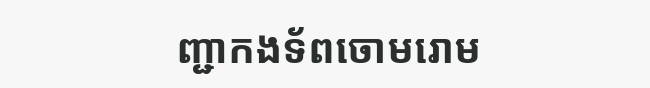ញ្ជាកងទ័ពចោមរោម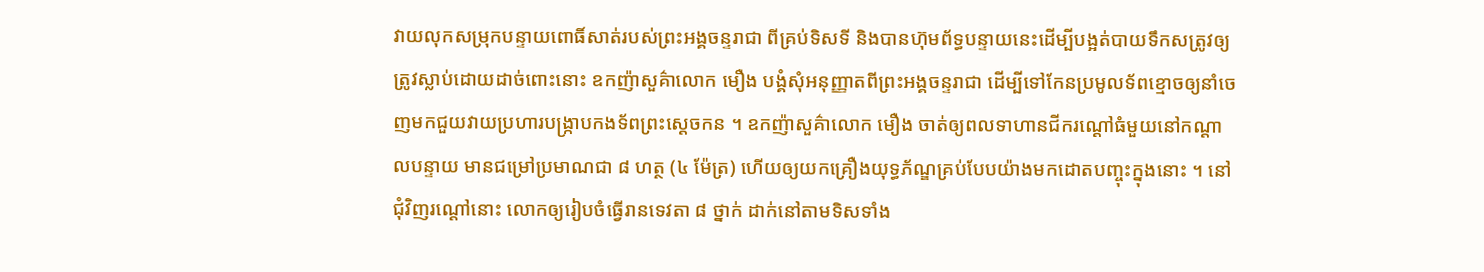វាយលុកសម្រុកបន្ទាយពោធិ៍សាត់របស់ព្រះអង្គចន្ទរាជា ពីគ្រប់ទិសទី និងបានហ៊ុមព័ទ្ធបន្ទាយនេះដើម្បីបង្អត់បាយទឹកសត្រូវឲ្យត្រូវស្លាប់ដោយដាច់ពោះនោះ ឧកញ៉ាសួគ៌ាលោក មឿង បង្គំសុំអនុញ្ញាតពីព្រះអង្គចន្ទរាជា ដើម្បីទៅកែនប្រមូលទ័ពខ្មោចឲ្យនាំចេញមកជួយវាយប្រហារបង្ក្រាបកងទ័ពព្រះស្ដេចកន ។ ឧកញ៉ាសួគ៌ាលោក មឿង ចាត់ឲ្យពលទាហានជីករណ្ដៅធំមួយនៅកណ្ដាលបន្ទាយ មានជម្រៅប្រមាណជា ៨ ហត្ថ (៤ ម៉ែត្រ) ហើយឲ្យយកគ្រឿងយុទ្ធភ័ណ្ឌគ្រប់បែបយ៉ាងមកដោតបញ្ចុះក្នុងនោះ ។ នៅជុំវិញរណ្ដៅនោះ លោកឲ្យរៀបចំធ្វើរានទេវតា ៨ ថ្នាក់ ដាក់នៅតាមទិសទាំង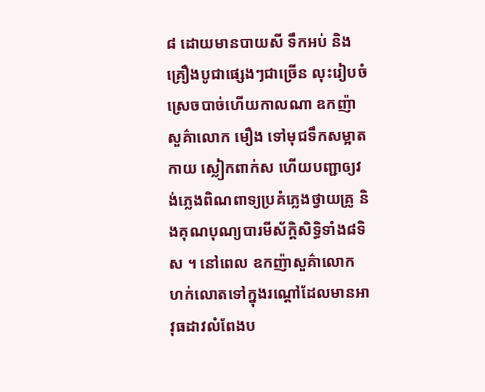៨ ដោយមានបាយសី ទឹកអប់ និងគ្រឿងបូជាផ្សេងៗជាច្រើន លុះរៀបចំស្រេចបាច់ហើយកាលណា ឧកញ៉ាសួគ៌ាលោក មឿង ទៅមុជទឹកសម្អាតកាយ ស្លៀកពាក់ស ហើយបញ្ជាឲ្យវង់ភ្លេងពិណពាទ្យប្រគំភ្លេងថ្វាយគ្រូ និងគុណបុណ្យបារមីស័ក្តិសិទ្ធិទាំង៨ទិស ។ នៅពេល ឧកញ៉ាសួគ៌ាលោក ហក់លោតទៅក្នុងរណ្ដៅដែលមានអាវុធដាវលំពែងប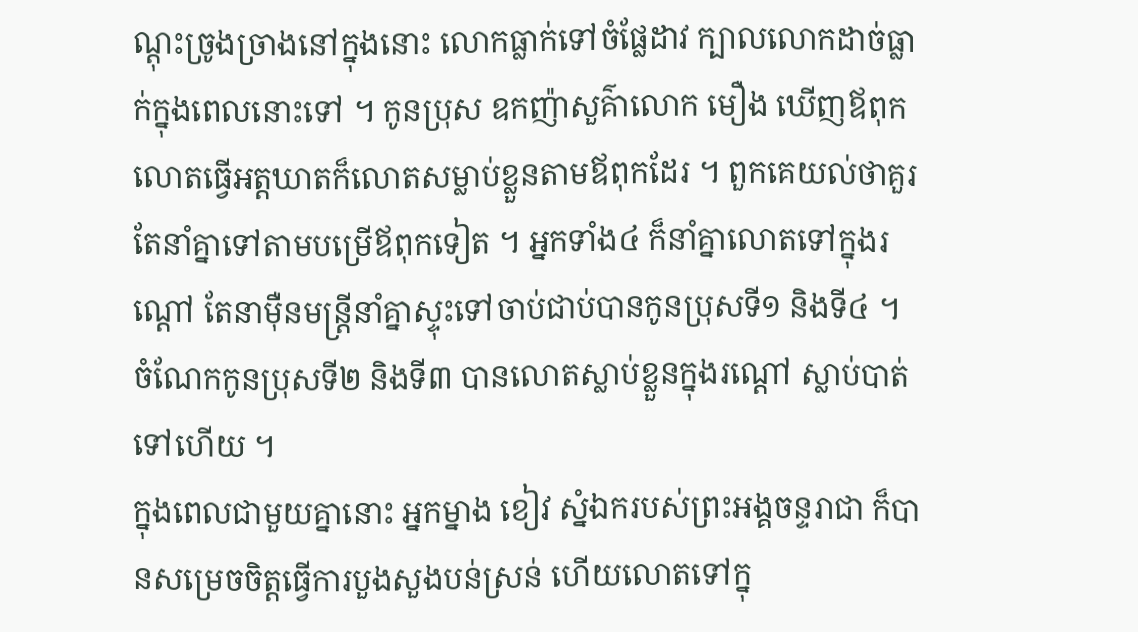ណ្ដុះច្រូងច្រាងនៅក្នុងនោះ លោកធ្លាក់ទៅចំផ្លែដាវ ក្បាលលោកដាច់ធ្លាក់ក្នុងពេលនោះទៅ ។ កូនប្រុស ឧកញ៉ាសួគ៌ាលោក មឿង ឃើញឪពុកលោតធ្វើអត្តឃាតក៏លោតសម្លាប់ខ្លួនតាមឪពុកដែរ ។ ពួកគេយល់ថាគួរតែនាំគ្នាទៅតាមបម្រើឪពុកទៀត ។ អ្នកទាំង៤ ក៏នាំគ្នាលោតទៅក្នុងរណ្ដៅ តែនាម៉ឺនមន្ត្រីនាំគ្នាស្ទុះទៅចាប់ជាប់បានកូនប្រុសទី១ និងទី៤ ។ ចំណែកកូនប្រុសទី២ និងទី៣ បានលោតស្លាប់ខ្លួនក្នុងរណ្ដៅ ស្លាប់បាត់ទៅហើយ ។
ក្នុងពេលជាមួយគ្នានោះ អ្នកម្នាង ខៀវ ស្នំឯករបស់ព្រះអង្គចន្ទរាជា ក៏បានសម្រេចចិត្តធ្វើការបួងសួងបន់ស្រន់ ហើយលោតទៅក្នុ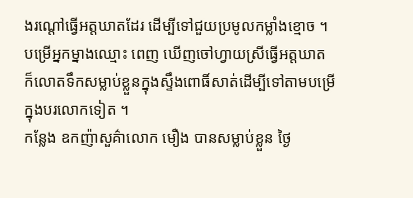ងរណ្ដៅធ្វើអត្តឃាតដែរ ដើម្បីទៅជួយប្រមូលកម្លាំងខ្មោច ។ បម្រើអ្នកម្នាងឈ្មោះ ពេញ ឃើញចៅហ្វាយស្រីធ្វើអត្តឃាត ក៏លោតទឹកសម្លាប់ខ្លួនក្នុងស្ទឹងពោធិ៍សាត់ដើម្បីទៅតាមបម្រើក្នុងបរលោកទៀត ។
កន្លែង ឧកញ៉ាសួគ៌ាលោក មឿង បានសម្លាប់ខ្លួន ថ្ងៃ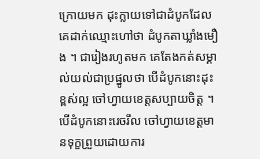ក្រោយមក ដុះក្លាយទៅជាដំបូកដែលគេដាក់ឈ្មោះហៅថា ដំបូកតាឃ្លាំងមឿង ។ ជារៀងរហូតមក គេតែងកត់សម្គាល់យល់ជាប្រផ្នូលថា បើដំបូកនោះដុះខ្ពស់ល្អ ចៅហ្វាយខេត្តសប្បាយចិត្ត ។ បើដំបូកនោះរេចរឹល ចៅហ្វាយខេត្តមានទុក្ខព្រួយដោយការ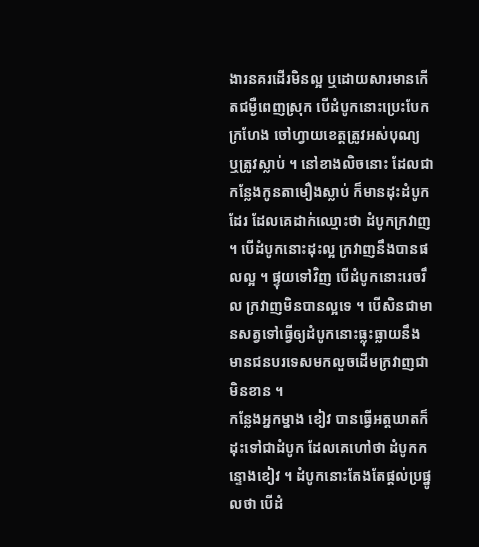ងារនគរដើរមិនល្អ ឬដោយសារមានកើតជម្ងឺពេញស្រុក បើដំបូកនោះប្រេះបែកក្រហែង ចៅហ្វាយខេត្តត្រូវអស់បុណ្យ ឬត្រូវស្លាប់ ។ នៅខាងលិចនោះ ដែលជាកន្លែងកូនតាមឿងស្លាប់ ក៏មានដុះដំបូកដែរ ដែលគេដាក់ឈ្មោះថា ដំបូកក្រវាញ ។ បើដំបូកនោះដុះល្អ ក្រវាញនឹងបានផលល្អ ។ ផ្ទុយទៅវិញ បើដំបូកនោះរេចរឹល ក្រវាញមិនបានល្អទេ ។ បើសិនជាមានសត្វទៅធ្វើឲ្យដំបូកនោះធ្លុះធ្លាយនឹងមានជនបរទេសមកលួចដើមក្រវាញជាមិនខាន ។
កន្លែងអ្នកម្នាង ខៀវ បានធ្វើអត្តឃាតក៏ដុះទៅជាដំបូក ដែលគេហៅថា ដំបូកកន្ទោងខៀវ ។ ដំបូកនោះតែងតែផ្ដល់ប្រផ្នូលថា បើដំ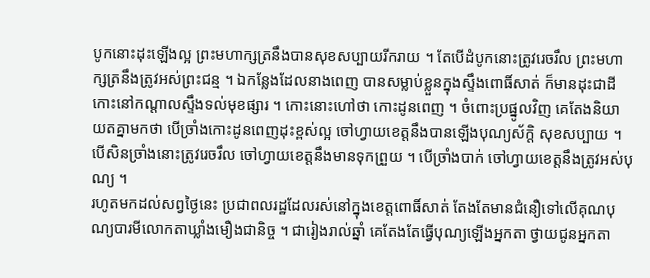បូកនោះដុះឡើងល្អ ព្រះមហាក្សត្រនឹងបានសុខសប្បាយរីករាយ ។ តែបើដំបូកនោះត្រូវរេចរឹល ព្រះមហាក្សត្រនឹងត្រូវអស់ព្រះជន្ម ។ ឯកន្លែងដែលនាងពេញ បានសម្លាប់ខ្លួនក្នុងស្ទឹងពោធិ៍សាត់ ក៏មានដុះជាដីកោះនៅកណ្ដាលស្ទឹងទល់មុខផ្សារ ។ កោះនោះហៅថា កោះដូនពេញ ។ ចំពោះប្រផ្នូលវិញ គេតែងនិយាយតគ្នាមកថា បើច្រាំងកោះដូនពេញដុះខ្ពស់ល្អ ចៅហ្វាយខេត្តនឹងបានឡើងបុណ្យស័ក្តិ សុខសប្បាយ ។ បើសិនច្រាំងនោះត្រូវរេចរឹល ចៅហ្វាយខេត្តនឹងមានទុកព្រួយ ។ បើច្រាំងបាក់ ចៅហ្វាយខេត្តនឹងត្រូវអស់បុណ្យ ។
រហូតមកដល់សព្វថ្ងៃនេះ ប្រជាពលរដ្ឋដែលរស់នៅក្នុងខេត្តពោធិ៍សាត់ តែងតែមានជំនឿទៅលើគុណបុណ្យបារមីលោកតាឃ្លាំងមឿងជានិច្ច ។ ជារៀងរាល់ឆ្នាំ គេតែងតែធ្វើបុណ្យឡើងអ្នកតា ថ្វាយជូនអ្នកតា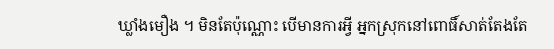ឃ្លាំងមឿង ។ មិនតែប៉ុណ្ណោះ បើមានការអ្វី អ្នកស្រុកនៅពោធិ៍សាត់តែងតែ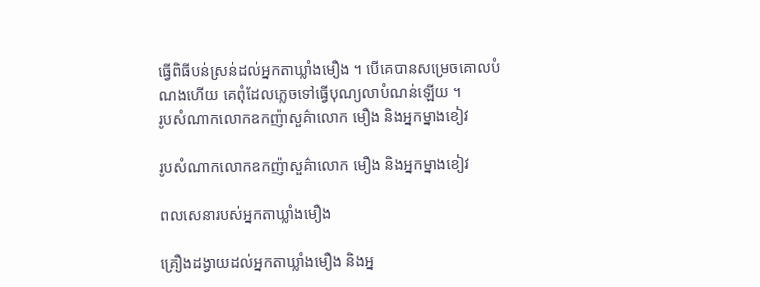ធ្វើពិធីបន់ស្រន់ដល់អ្នកតាឃ្លាំងមឿង ។ បើគេបានសម្រេចគោលបំណងហើយ គេពុំដែលភ្លេចទៅធ្វើបុណ្យលាបំណន់ឡើយ ។
រូបសំណាកលោកឧកញ៉ាសួគ៌ាលោក មឿង និងអ្នកម្នាងខៀវ

រូបសំណាកលោកឧកញ៉ាសួគ៌ាលោក មឿង និងអ្នកម្នាងខៀវ

ពលសេនារបស់អ្នកតាឃ្លាំងមឿង

គ្រឿងដង្វាយដល់អ្នកតាឃ្លាំងមឿង និងអ្ន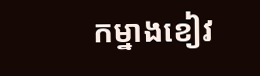កម្នាងខៀវ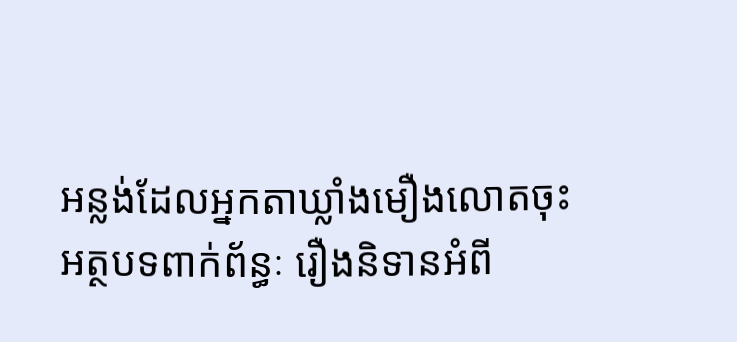អន្លង់ដែលអ្នកតាឃ្លាំងមឿងលោតចុះ
អត្ថបទពាក់ព័ន្ធៈ រឿងនិទានអំពី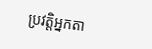ប្រវត្តិអ្នកតា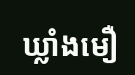ឃ្លាំងមឿ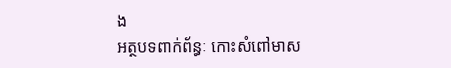ង
អត្ថបទពាក់ព័ន្ធៈ កោះសំពៅមាស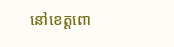នៅខេត្ដពោ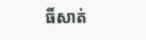ធិ៍សាត់